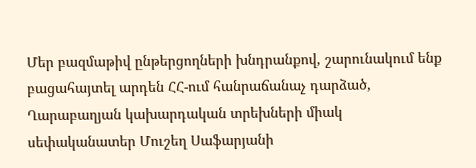Մեր բազմաթիվ ընթերցողների խնդրանքով, շարունակում ենք բացահայտել արդեն ՀՀ-ում հանրաճանաչ դարձած, Ղարաբաղյան կախարդական տրեխների միակ սեփականատեր Մուշեղ Սաֆարյանի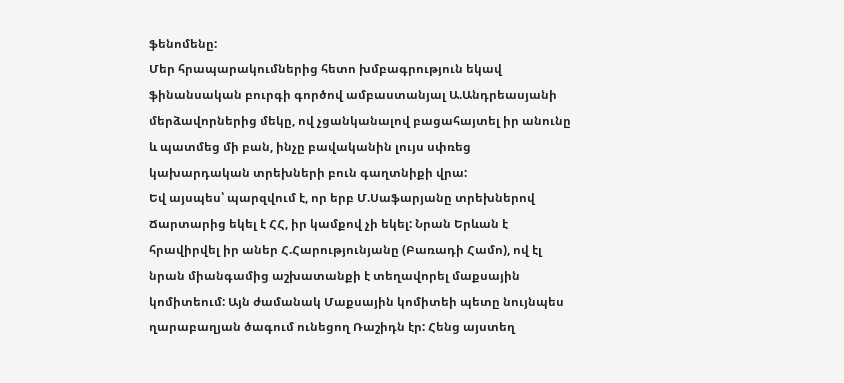ֆենոմենը:
Մեր հրապարակումներից հետո խմբագրություն եկավ ֆինանսական բուրգի գործով ամբաստանյալ Ա.Անդրեասյանի մերձավորներից մեկը, ով չցանկանալով բացահայտել իր անունը և պատմեց մի բան, ինչը բավականին լույս սփռեց կախարդական տրեխների բուն գաղտնիքի վրա:
Եվ այսպես՝ պարզվում է, որ երբ Մ.Սաֆարյանը տրեխներով Ճարտարից եկել է ՀՀ, իր կամքով չի եկել: Նրան Երևան է հրավիրվել իր աներ Հ.Հարությունյանը (Բառադի Համո), ով էլ նրան միանգամից աշխատանքի է տեղավորել մաքսային կոմիտեում: Այն ժամանակ Մաքսային կոմիտեի պետը նույնպես ղարաբաղյան ծագում ունեցող Ռաշիդն էր: Հենց այստեղ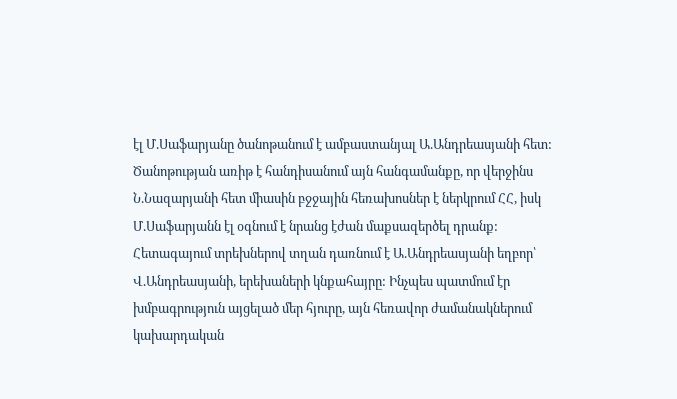էլ Մ.Սաֆարյանը ծանոթանում է ամբաստանյալ Ա.Անդրեասյանի հետ: Ծանոթության առիթ է հանդիսանում այն հանգամանքը, որ վերջինս Ն.Նազարյանի հետ միասին բջջային հեռախոսներ է ներկրում ՀՀ, իսկ Մ.Սաֆարյանն էլ օգնում է նրանց էժան մաքսազերծել դրանք:
Հետագայում տրեխներով տղան դառնում է Ա.Անդրեասյանի եղբոր՝ Վ.Անդրեասյանի, երեխաների կնքահայրը: Ինչպես պատմում էր խմբագրություն այցելած մեր հյուրը, այն հեռավոր ժամանակներում կախարդական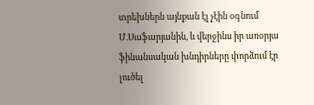տրեխներն այնքան էլ չէին օգնում Մ.Սաֆարյանին, և վերջինս իր առօրյա ֆինանսական խնդիրները փորձում էր լուծել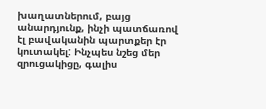խաղատներում, բայց անարդյունք, ինչի պատճառով էլ բավականին պարտքեր էր կուտակել: Ինչպես նշեց մեր զրուցակիցը, գալիս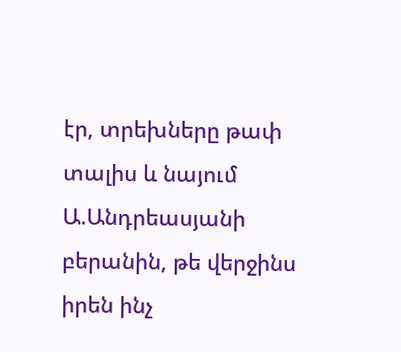էր, տրեխները թափ տալիս և նայում Ա.Անդրեասյանի բերանին, թե վերջինս իրեն ինչ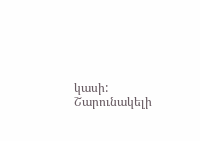կասի:
Շարունակելի